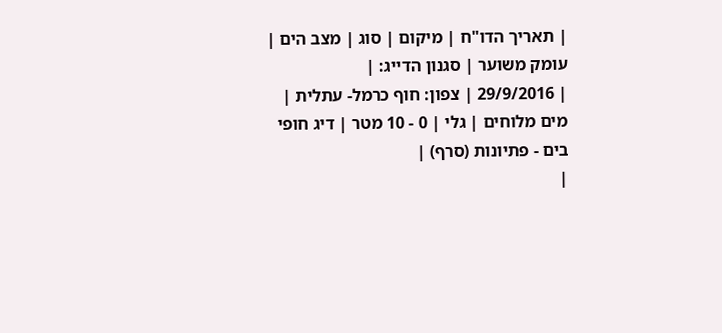| תאריך הדו"ח | מיקום | סוג | מצב הים | עומק משוער | סגנון הדייג: |
| 29/9/2016 | צפון: חוף כרמל- עתלית | מים מלוחים | גלי | 0 - 10 מטר | דיג חופי בים - פתיונות (סרף) |
|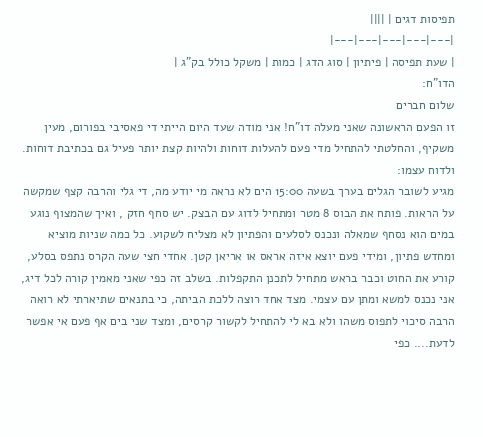תפיסות דגים | ||||
|---|---|---|---|---|
| שעת תפיסה | פיתיון | סוג הדג | כמות | משקל כולל בק"ג |
הדו"ח:
שלום חברים
זו הפעם הראשונה שאני מעלה דו"ח! אני מודה שעד היום הייתי די פאסיבי בפורום, מעין משקיף, והחלטתי להתחיל מדי פעם להעלות דוחות ולהיות קצת יותר פעיל גם בכתיבת דוחות.
ולדוח עצמו:
מגיע לשובר הגלים בערך בשעה 15:00 הים לא נראה מי יודע מה, די גלי והרבה קצף שמקשה על הראות. פותח את הבוס 8 מטר ומתחיל לדוג עם הבצק. יש סחף חזק , ואיך שהמצוף נוגע במים הוא נסחף שמאלה ונכנס לסלעים והפתיון לא מצליח לשקוע. כל כמה שניות מוציא ומחדש פתיון, ומידי פעם יוצא איזה אראס או אריאן קטן. אחדי חצי שעה הקרס נתפס בסלע, קורע את החוט וכבר בראש מתחיל לתכנן התקפלות. בשלב זה כפי שאני מאמין קורה לכל דיג, אני נכנס למשא ומתן עם עצמי. מצד אחד רוצה ללכת הביתה, כי בתנאים שתיארתי לא רואה הרבה סיכוי לתפוס משהו ולא בא לי להתחיל לקשור קרסים, ומצד שני בים אף פעם אי אפשר לדעת.... כפי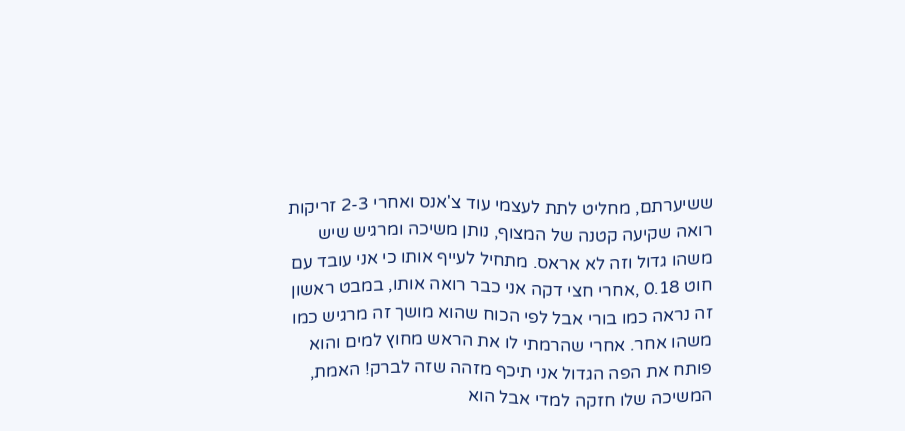ששיערתם, מחליט לתת לעצמי עוד צ'אנס ואחרי 2-3 זריקות רואה שקיעה קטנה של המצוף, נותן משיכה ומרגיש שיש משהו גדול וזה לא אראס. מתחיל לעייף אותו כי אני עובד עם חוט 0.18 ,אחרי חצי דקה אני כבר רואה אותו, במבט ראשון זה נראה כמו בורי אבל לפי הכוח שהוא מושך זה מרגיש כמו משהו אחר. אחרי שהרמתי לו את הראש מחוץ למים והוא פותח את הפה הגדול אני תיכף מזהה שזה לברק! האמת, המשיכה שלו חזקה למדי אבל הוא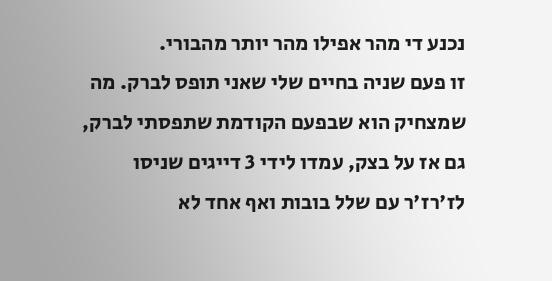נכנע די מהר אפילו מהר יותר מהבורי.
זו פעם שניה בחיים שלי שאני תופס לברק. מה שמצחיק הוא שבפעם הקודמת שתפסתי לברק, גם אז על בצק, עמדו לידי 3 דייגים שניסו לז'רז'ר עם שלל בובות ואף אחד לא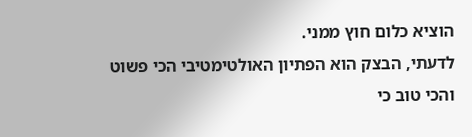הוציא כלום חוץ ממני.
לדעתי, הבצק הוא הפתיון האולטימטיבי הכי פשוט והכי טוב כי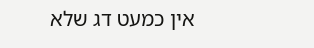אין כמעט דג שלא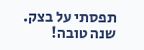תפסתי על בצק.
שנה טובה!